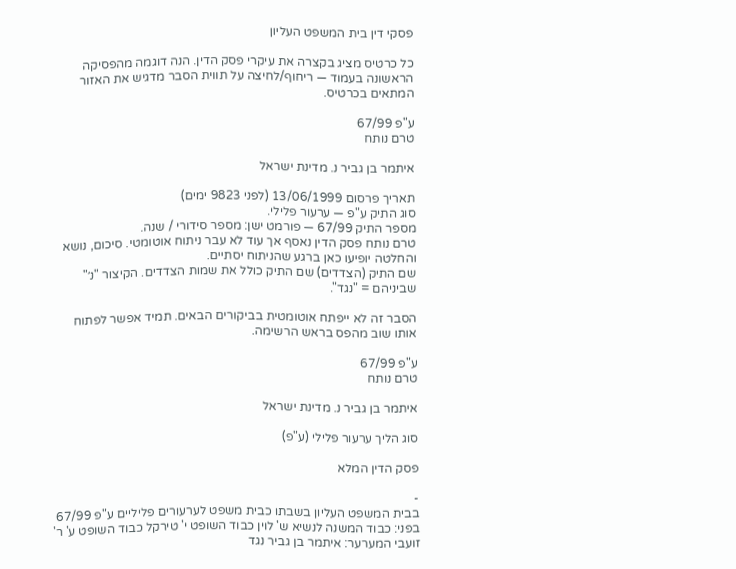פסקי דין בית המשפט העליון

כל כרטיס מציג בקצרה את עיקרי פסק הדין. הנה דוגמה מהפסיקה הראשונה בעמוד — ריחוף/לחיצה על תווית הסבר מדגיש את האזור המתאים בכרטיס.

ע"פ 67/99
טרם נותח

איתמר בן גביר נ. מדינת ישראל

תאריך פרסום 13/06/1999 (לפני 9823 ימים)
סוג התיק ע"פ — ערעור פלילי.
מספר התיק 67/99 — פורמט ישן: מספר סידורי / שנה.
טרם נותח פסק הדין נאסף אך עוד לא עבר ניתוח אוטומטי. סיכום, נושא והחלטה יופיעו כאן ברגע שהניתוח יסתיים.
שם התיק (הצדדים) שם התיק כולל את שמות הצדדים. הקיצור "נ׳" שביניהם = "נגד".

הסבר זה לא ייפתח אוטומטית בביקורים הבאים. תמיד אפשר לפתוח אותו שוב מהפס בראש הרשימה.

ע"פ 67/99
טרם נותח

איתמר בן גביר נ. מדינת ישראל

סוג הליך ערעור פלילי (ע"פ)

פסק הדין המלא

-
בבית המשפט העליון בשבתו כבית משפט לערעורים פליליים ע"פ 67/99 בפני: כבוד המשנה לנשיא ש' לוין כבוד השופט י' טירקל כבוד השופט ע' ר' זועבי המערער: איתמר בן גביר נגד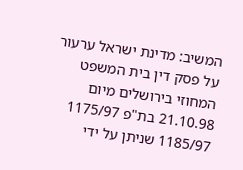המשיב: מדינת ישראל ערעור על פסק דין בית המשפט המחוזי בירושלים מיום 21.10.98 בת"פ 1175/97 1185/97 שניתן על ידי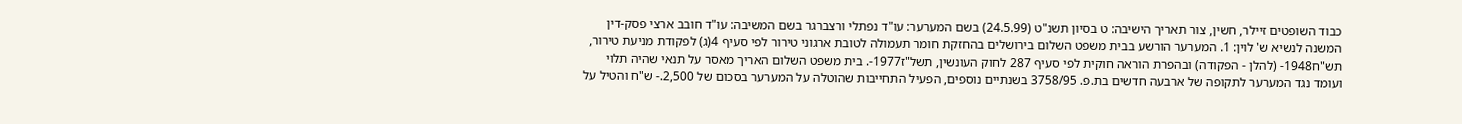כבוד השופטים זיילר, חשין, צור תאריך הישיבה: ט בסיון תשנ"ט (24.5.99) בשם המערער: עו"ד נפתלי ורצברגר בשם המשיבה: עו"ד חובב ארצי פסק-דין המשנה לנשיא ש' לוין: 1. המערער הורשע בבית משפט השלום בירושלים בהחזקת חומר תעמולה לטובת ארגוני טירור לפי סעיף 4(ג) לפקודת מניעת טירור, תש"ח1948- (להלן - הפקודה) ובהפרת הוראה חוקית לפי סעיף 287 לחוק העונשין, תשל"ז1977-. בית משפט השלום האריך מאסר על תנאי שהיה תלוי ועומד נגד המערער לתקופה של ארבעה חדשים בת.פ. 3758/95 בשנתיים נוספים, הפעיל התחייבות שהוטלה על המערער בסכום של 2,500.- ש"ח והטיל על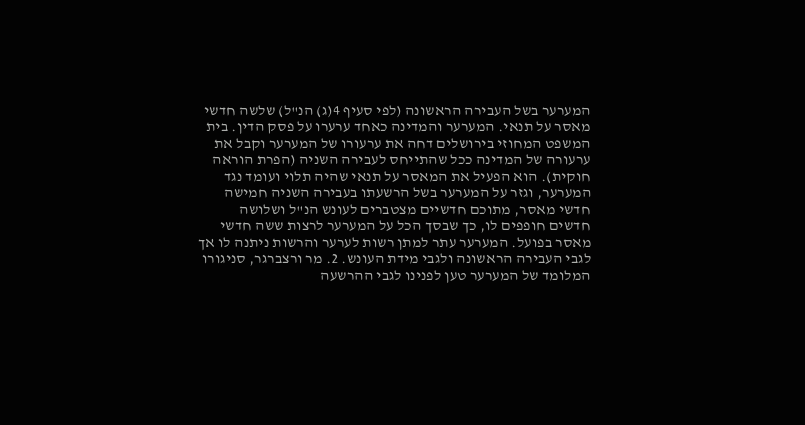המערער בשל העבירה הראשונה (לפי סעיף 4(ג) הנ"ל) שלשה חדשי מאסר על תנאי. המערער והמדינה כאחד ערערו על פסק הדין. בית המשפט המחוזי בירושלים דחה את ערעורו של המערער וקבל את ערעורה של המדינה ככל שהתייחס לעבירה השניה (הפרת הוראה חוקית). הוא הפעיל את המאסר על תנאי שהיה תלוי ועומד נגד המערער, וגזר על המערער בשל הרשעתו בעבירה השניה חמישה חדשי מאסר, מתוכם חדשיים מצטברים לעונש הנ"ל ושלושה חדשים חופפים לו, כך שבסך הכל על המערער לרצות ששה חדשי מאסר בפועל. המערער עתר למתן רשות לערער והרשות ניתנה לו אך לגבי העבירה הראשונה ולגבי מידת העונש. 2. מר ורצברגר, סניגורו המלומד של המערער טען לפנינו לגבי ההרשעה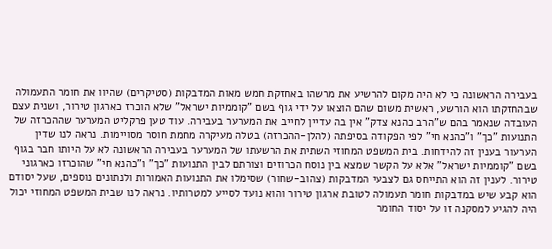בעבירה הראשונה כי לא היה מקום להרשיע את מרשהו באחזקת חמש מאות המדבקות (סטיקרים) שהיוו את חומר התעמולה שבהחזקתו הוא הורשע, ראשית משום שהם הוצאו על ידי גוף בשם "קוממיות ישראל" שלא הוכרז כארגון טירור, ושנית עצם העובדה שנאמר בהם ש"הרב כהנא צדק" אין בה עדיין לחייב את המערער בעבירה. עוד טען פרקליט המערער שההכרזה של התנועות "כך" ו"כהנא חי" לפי הפקודה בסיפתה (להלן-ההכרזה) בטלה מעיקרה מחמת חוסר מסויימות. נראה לנו שדין הערעור בענין זה להידחות. בית המשפט המחוזי השתית את הרשעתו של המערער בעבירה הראשונה לא על היותו חבר בגוף בשם "קוממיות ישראל" אלא על הקשר שמצא בין נוסח הכרוזים וצורתם לבין התנועות "כך" ו"כהנא חי" שהוכרזו כארגוני טירור. לענין זה הוא התייחס גם לצבעי המדבקות (צהוב-שחור) שסימלו את התנועות האמורות ולנתונים נוספים, שעל יסודם הוא קבע שיש במדבקות חומר תעמולה לטובת ארגון טירור והוא נועד לסייע למטרותיו. נראה לנו שבית המשפט המחוזי יכול היה להגיע למסקנה זו על יסוד החומר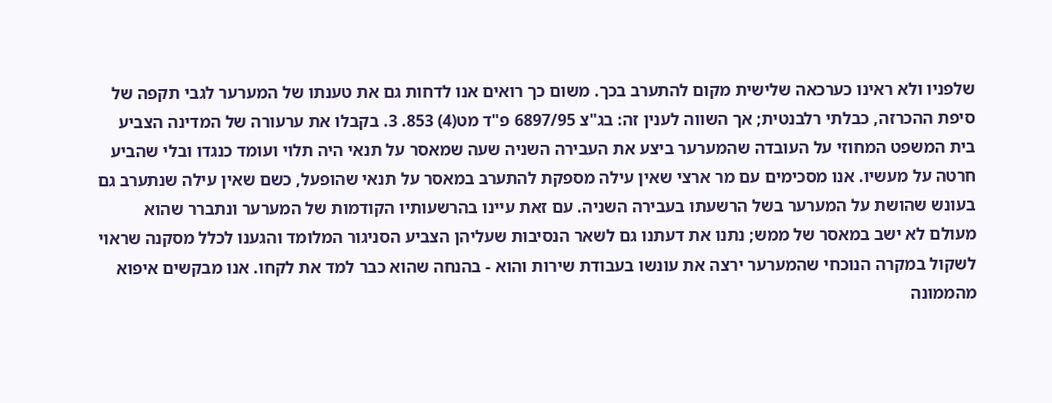שלפניו ולא ראינו כערכאה שלישית מקום להתערב בכך. משום כך רואים אנו לדחות גם את טענתו של המערער לגבי תקפה של סיפת ההכרזה, כבלתי רלבנטית; אך השווה לענין זה: בג"צ 6897/95 פ"ד מט(4) 853. 3. בקבלו את ערעורה של המדינה הצביע בית המשפט המחוזי על העובדה שהמערער ביצע את העבירה השניה שעה שמאסר על תנאי היה תלוי ועומד כנגדו ובלי שהביע חרטה על מעשיו. אנו מסכימים עם מר ארצי שאין עילה מספקת להתערב במאסר על תנאי שהופעל, כשם שאין עילה שנתערב גם בעונש שהושת על המערער בשל הרשעתו בעבירה השניה. עם זאת עיינו בהרשעותיו הקודמות של המערער ונתברר שהוא מעולם לא ישב במאסר של ממש; נתנו את דעתנו גם לשאר הנסיבות שעליהן הצביע הסניגור המלומד והגענו לכלל מסקנה שראוי לשקול במקרה הנוכחי שהמערער ירצה את עונשו בעבודת שירות והוא - בהנחה שהוא כבר למד את לקחו. אנו מבקשים איפוא מהממונה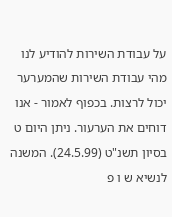על עבודת השירות להודיע לנו מהי עבודת השירות שהמערער יכול לרצות. בכפוף לאמור - אנו דוחים את הערעור. ניתן היום ט בסיון תשנ"ט (24.5.99). המשנה לנשיא ש ו פ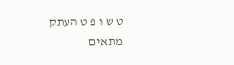ט ש ו פ ט העתק מתאים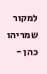למקור שמריהו כהן -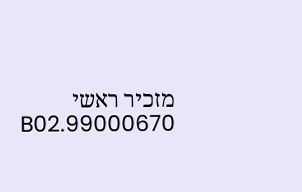מזכיר ראשי 99000670.B02